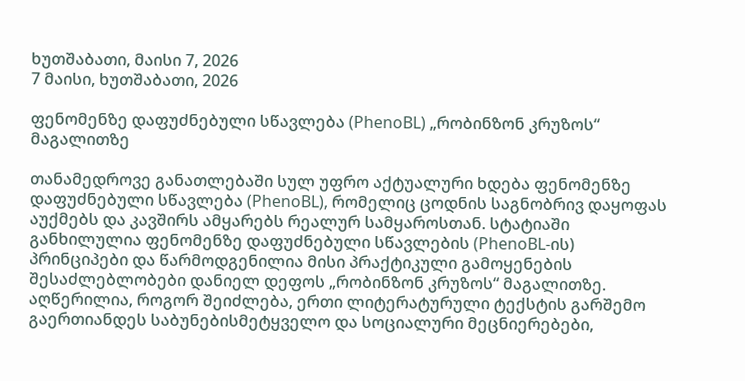ხუთშაბათი, მაისი 7, 2026
7 მაისი, ხუთშაბათი, 2026

ფენომენზე დაფუძნებული სწავლება (PhenoBL) „რობინზონ კრუზოს“ მაგალითზე

თანამედროვე განათლებაში სულ უფრო აქტუალური ხდება ფენომენზე დაფუძნებული სწავლება (PhenoBL), რომელიც ცოდნის საგნობრივ დაყოფას აუქმებს და კავშირს ამყარებს რეალურ სამყაროსთან. სტატიაში განხილულია ფენომენზე დაფუძნებული სწავლების (PhenoBL-ის) პრინციპები და წარმოდგენილია მისი პრაქტიკული გამოყენების შესაძლებლობები დანიელ დეფოს „რობინზონ კრუზოს“ მაგალითზე. აღწერილია, როგორ შეიძლება, ერთი ლიტერატურული ტექსტის გარშემო გაერთიანდეს საბუნებისმეტყველო და სოციალური მეცნიერებები,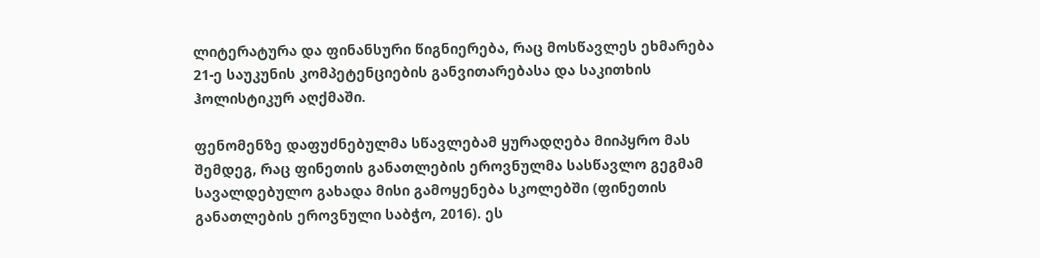ლიტერატურა და ფინანსური წიგნიერება, რაც მოსწავლეს ეხმარება 21-ე საუკუნის კომპეტენციების განვითარებასა და საკითხის ჰოლისტიკურ აღქმაში.

ფენომენზე დაფუძნებულმა სწავლებამ ყურადღება მიიპყრო მას შემდეგ, რაც ფინეთის განათლების ეროვნულმა სასწავლო გეგმამ სავალდებულო გახადა მისი გამოყენება სკოლებში (ფინეთის განათლების ეროვნული საბჭო, 2016). ეს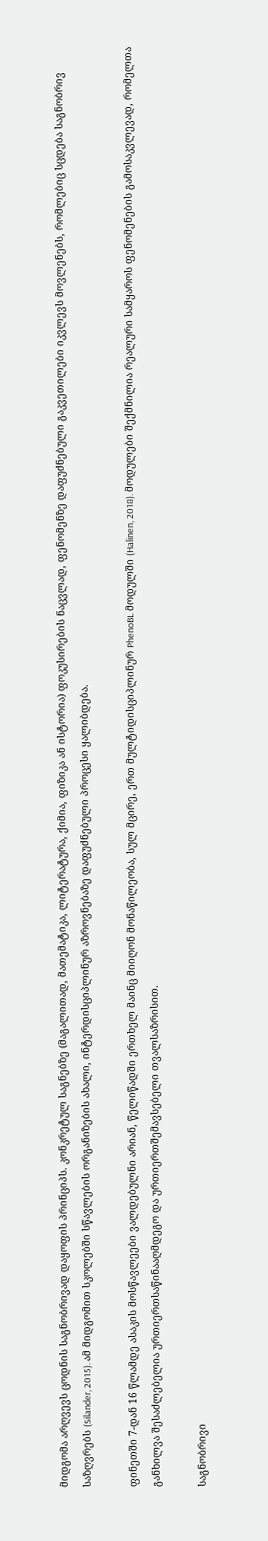მიდგომა არღვევს ცოდნის საგნობრივად დაყოფის პრინციპს. კონკრეტულ საგნებზე (მაგალითად, მათემატიკა, ლიტერატურა, ქიმია, ფიზიკა ან ისტორია) ფოკუსირების ნაცვლად, ფენომენზე დაფუძნებული გაკვეთილები იკვლევს მოვლენებს, რომლებიც სცდება საგნობრივ საზღვრებს (Silander, 2015). ამ მიდგომით სკოლებში სწავლების ორგანიზების ახალი, ინტერდისციპლინურ აზროვნებაზე დაფუძნებული პროცესი ყალიბდება.

ფინეთში 7-დან 16 წლამდე ასაკის მოსწავლეები ვალდებულნი არიან, წელიწადში ერთხელ მაინც მიიღონ მონაწილეობა, სულ მცირე, ერთ მულტიდისციპლინურ PhenoBL მოდულში (Halinen, 2018). მოდულები შექმნილია რეალური სამყაროს ფენომენების გამოსაკვლევად, რომელთა განხილვა შესაძლებელია ურთიერთსაწინააღმდეგო და ურთიერთშემავსებელი თვალსაზრისით.

საგნობრივი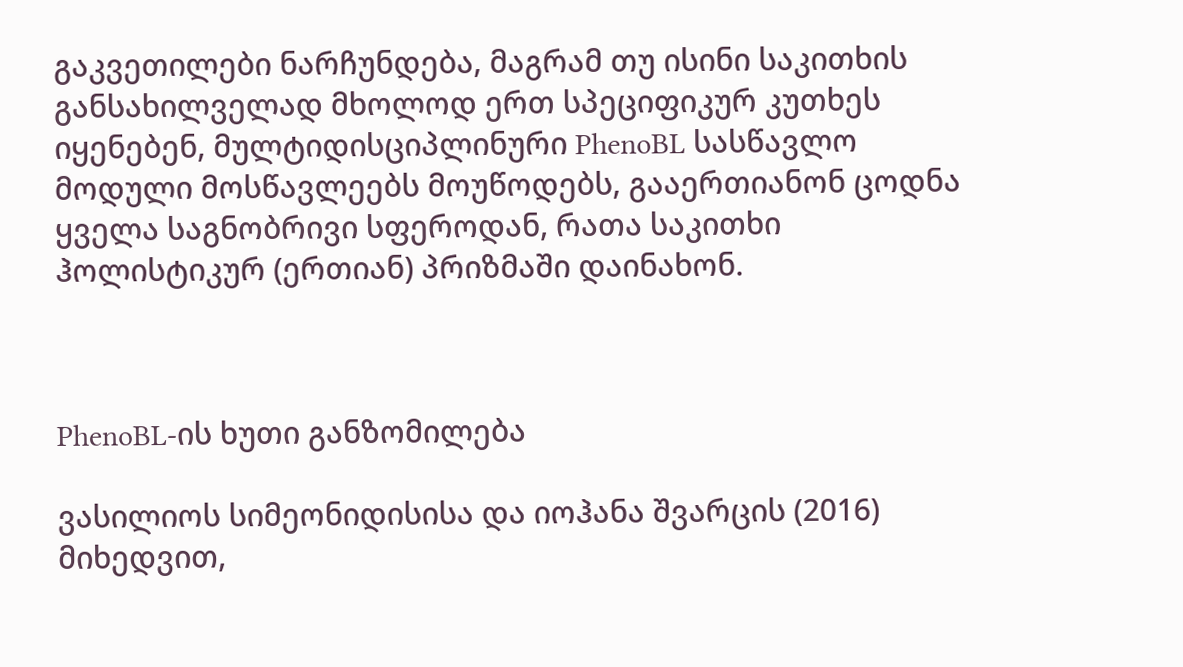გაკვეთილები ნარჩუნდება, მაგრამ თუ ისინი საკითხის განსახილველად მხოლოდ ერთ სპეციფიკურ კუთხეს იყენებენ, მულტიდისციპლინური PhenoBL სასწავლო მოდული მოსწავლეებს მოუწოდებს, გააერთიანონ ცოდნა ყველა საგნობრივი სფეროდან, რათა საკითხი ჰოლისტიკურ (ერთიან) პრიზმაში დაინახონ.



PhenoBL-ის ხუთი განზომილება

ვასილიოს სიმეონიდისისა და იოჰანა შვარცის (2016) მიხედვით,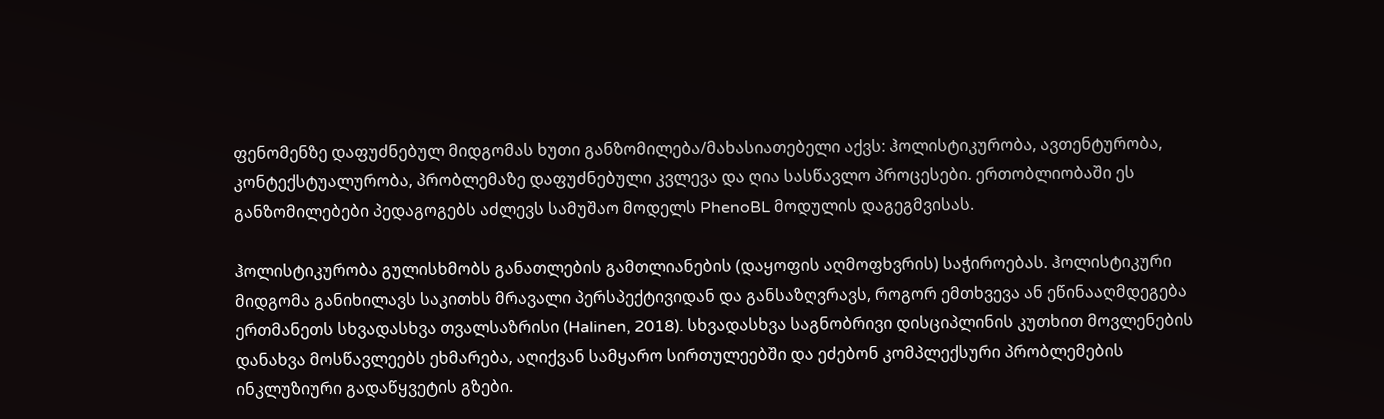ფენომენზე დაფუძნებულ მიდგომას ხუთი განზომილება/მახასიათებელი აქვს: ჰოლისტიკურობა, ავთენტურობა, კონტექსტუალურობა, პრობლემაზე დაფუძნებული კვლევა და ღია სასწავლო პროცესები. ერთობლიობაში ეს განზომილებები პედაგოგებს აძლევს სამუშაო მოდელს PhenoBL მოდულის დაგეგმვისას.

ჰოლისტიკურობა გულისხმობს განათლების გამთლიანების (დაყოფის აღმოფხვრის) საჭიროებას. ჰოლისტიკური მიდგომა განიხილავს საკითხს მრავალი პერსპექტივიდან და განსაზღვრავს, როგორ ემთხვევა ან ეწინააღმდეგება ერთმანეთს სხვადასხვა თვალსაზრისი (Halinen, 2018). სხვადასხვა საგნობრივი დისციპლინის კუთხით მოვლენების დანახვა მოსწავლეებს ეხმარება, აღიქვან სამყარო სირთულეებში და ეძებონ კომპლექსური პრობლემების ინკლუზიური გადაწყვეტის გზები.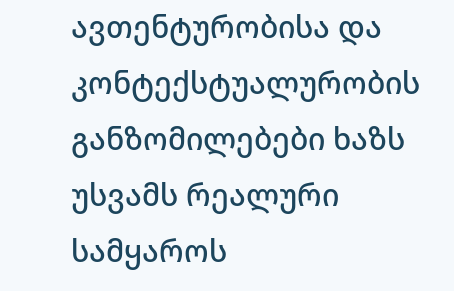ავთენტურობისა და კონტექსტუალურობის განზომილებები ხაზს უსვამს რეალური სამყაროს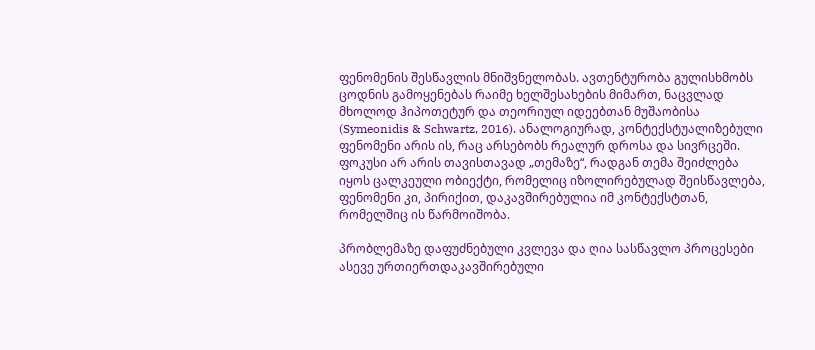ფენომენის შესწავლის მნიშვნელობას. ავთენტურობა გულისხმობს ცოდნის გამოყენებას რაიმე ხელშესახების მიმართ, ნაცვლად მხოლოდ ჰიპოთეტურ და თეორიულ იდეებთან მუშაობისა (Symeonidis & Schwartz, 2016). ანალოგიურად, კონტექსტუალიზებული ფენომენი არის ის, რაც არსებობს რეალურ დროსა და სივრცეში. ფოკუსი არ არის თავისთავად „თემაზე“, რადგან თემა შეიძლება იყოს ცალკეული ობიექტი, რომელიც იზოლირებულად შეისწავლება, ფენომენი კი, პირიქით, დაკავშირებულია იმ კონტექსტთან, რომელშიც ის წარმოიშობა.

პრობლემაზე დაფუძნებული კვლევა და ღია სასწავლო პროცესები ასევე ურთიერთდაკავშირებული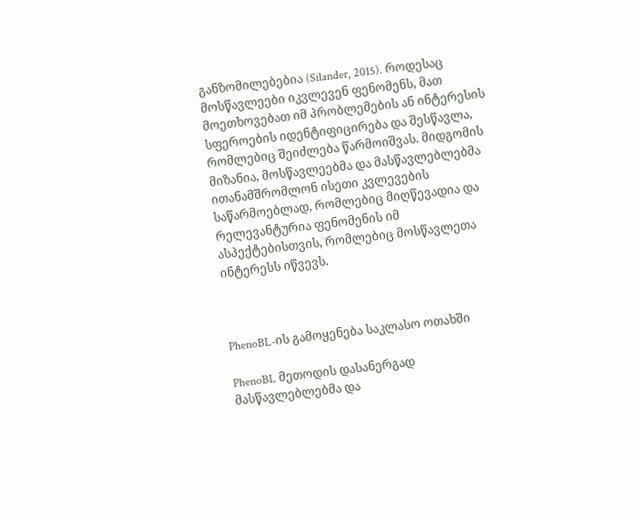განზომილებებია (Silander, 2015). როდესაც მოსწავლეები იკვლევენ ფენომენს, მათ მოეთხოვებათ იმ პრობლემების ან ინტერესის სფეროების იდენტიფიცირება და შესწავლა, რომლებიც შეიძლება წარმოიშვას. მიდგომის მიზანია, მოსწავლეებმა და მასწავლებლებმა ითანამშრომლონ ისეთი კვლევების საწარმოებლად, რომლებიც მიღწევადია და რელევანტურია ფენომენის იმ ასპექტებისთვის, რომლებიც მოსწავლეთა ინტერესს იწვევს.



PhenoBL-ის გამოყენება საკლასო ოთახში

PhenoBL მეთოდის დასანერგად მასწავლებლებმა და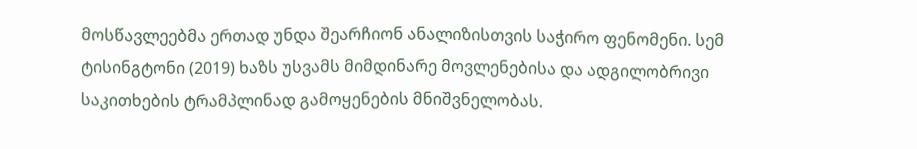მოსწავლეებმა ერთად უნდა შეარჩიონ ანალიზისთვის საჭირო ფენომენი. სემ ტისინგტონი (2019) ხაზს უსვამს მიმდინარე მოვლენებისა და ადგილობრივი საკითხების ტრამპლინად გამოყენების მნიშვნელობას.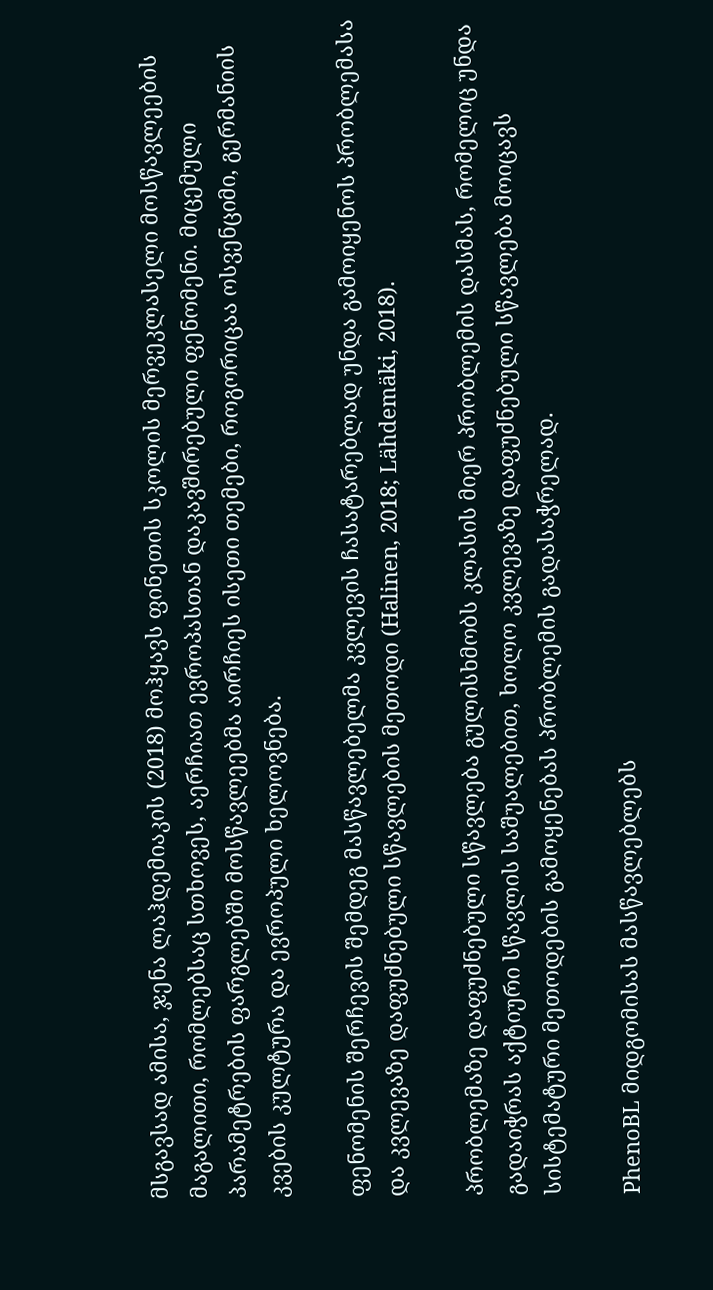მსგავსად ამისა, ჯენა ლაჰდემიაკის (2018) მოჰყავს ფინეთის სკოლის მერვეკლასელი მოსწავლეების მაგალითი, რომლებსაც სთხოვეს, აერჩიათ ევროპასთან დაკავშირებული ფენომენი. მიცემული პარამეტრების ფარგლებში მოსწავლეებმა აირჩიეს ისეთი თემები, როგორიცაა ოსვენციმი, გერმანიის კვების კულტურა და ევროპული ხელოვნება.

ფენომენის შერჩევის შემდეგ მასწავლებელმა კვლევის ჩასატარებლად უნდა გამოიყენოს პრობლემასა და კვლევაზე დაფუძნებული სწავლების მეთოდი (Halinen, 2018; Lähdemäki, 2018).

პრობლემაზე დაფუძნებული სწავლება გულისხმობს კლასის მიერ პრობლემის დასმას, რომელიც უნდა გადაიჭრას აქტიური სწავლის საშუალებით, ხოლო კვლევაზე დაფუძნებული სწავლება მოიცავს სისტემატური მეთოდების გამოყენებას პრობლემის გადასაჭრელად.

PhenoBL მიდგომისას მასწავლებლებს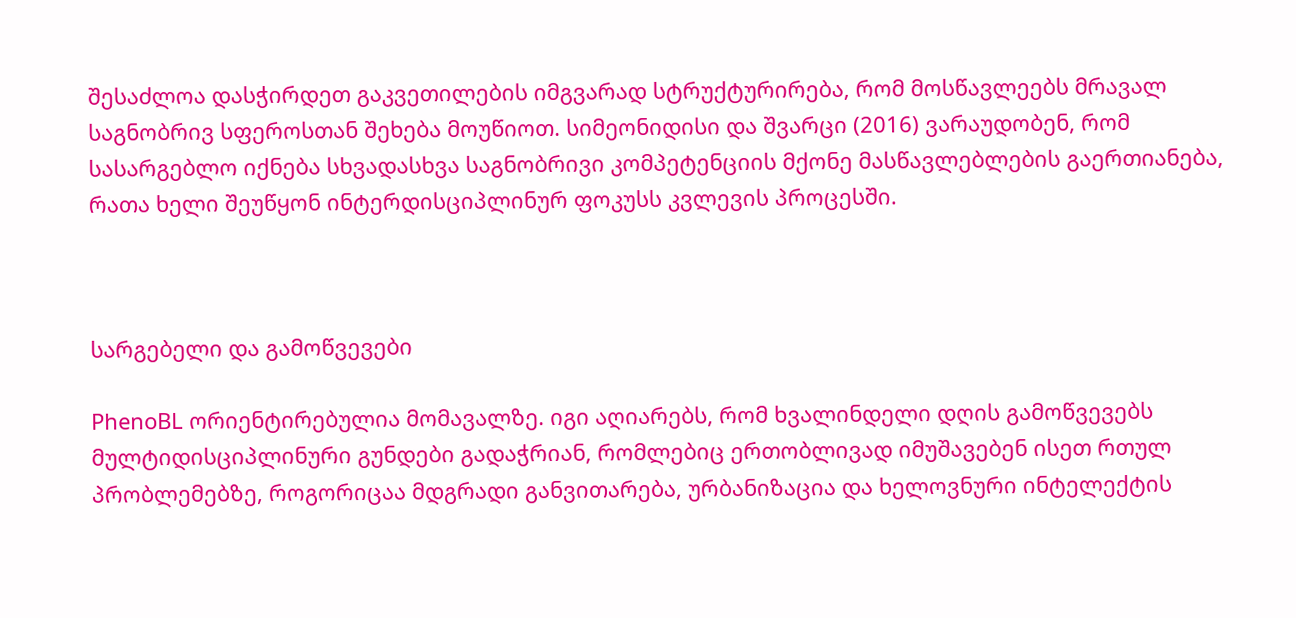შესაძლოა დასჭირდეთ გაკვეთილების იმგვარად სტრუქტურირება, რომ მოსწავლეებს მრავალ საგნობრივ სფეროსთან შეხება მოუწიოთ. სიმეონიდისი და შვარცი (2016) ვარაუდობენ, რომ სასარგებლო იქნება სხვადასხვა საგნობრივი კომპეტენციის მქონე მასწავლებლების გაერთიანება, რათა ხელი შეუწყონ ინტერდისციპლინურ ფოკუსს კვლევის პროცესში.



სარგებელი და გამოწვევები

PhenoBL ორიენტირებულია მომავალზე. იგი აღიარებს, რომ ხვალინდელი დღის გამოწვევებს მულტიდისციპლინური გუნდები გადაჭრიან, რომლებიც ერთობლივად იმუშავებენ ისეთ რთულ პრობლემებზე, როგორიცაა მდგრადი განვითარება, ურბანიზაცია და ხელოვნური ინტელექტის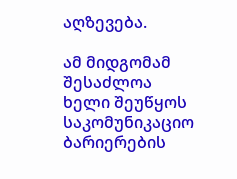აღზევება.

ამ მიდგომამ შესაძლოა ხელი შეუწყოს საკომუნიკაციო ბარიერების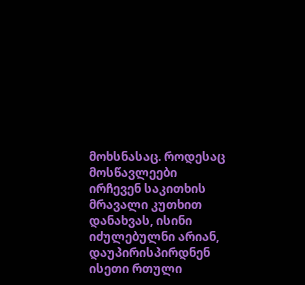მოხსნასაც. როდესაც მოსწავლეები ირჩევენ საკითხის მრავალი კუთხით დანახვას, ისინი იძულებულნი არიან, დაუპირისპირდნენ ისეთი რთული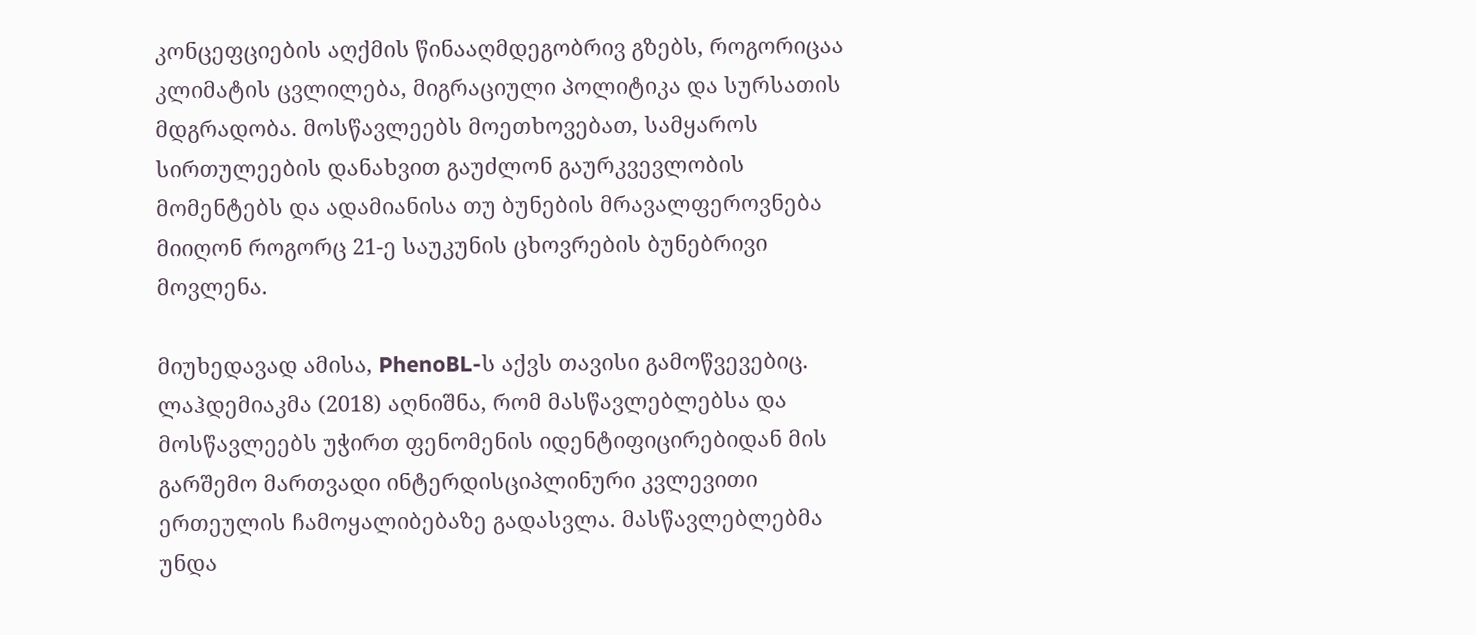კონცეფციების აღქმის წინააღმდეგობრივ გზებს, როგორიცაა კლიმატის ცვლილება, მიგრაციული პოლიტიკა და სურსათის მდგრადობა. მოსწავლეებს მოეთხოვებათ, სამყაროს სირთულეების დანახვით გაუძლონ გაურკვევლობის მომენტებს და ადამიანისა თუ ბუნების მრავალფეროვნება მიიღონ როგორც 21-ე საუკუნის ცხოვრების ბუნებრივი მოვლენა.

მიუხედავად ამისა, PhenoBL-ს აქვს თავისი გამოწვევებიც. ლაჰდემიაკმა (2018) აღნიშნა, რომ მასწავლებლებსა და მოსწავლეებს უჭირთ ფენომენის იდენტიფიცირებიდან მის გარშემო მართვადი ინტერდისციპლინური კვლევითი ერთეულის ჩამოყალიბებაზე გადასვლა. მასწავლებლებმა უნდა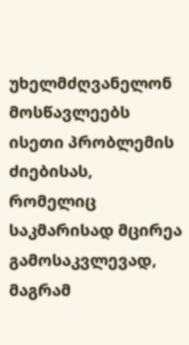უხელმძღვანელონ მოსწავლეებს ისეთი პრობლემის ძიებისას, რომელიც საკმარისად მცირეა გამოსაკვლევად, მაგრამ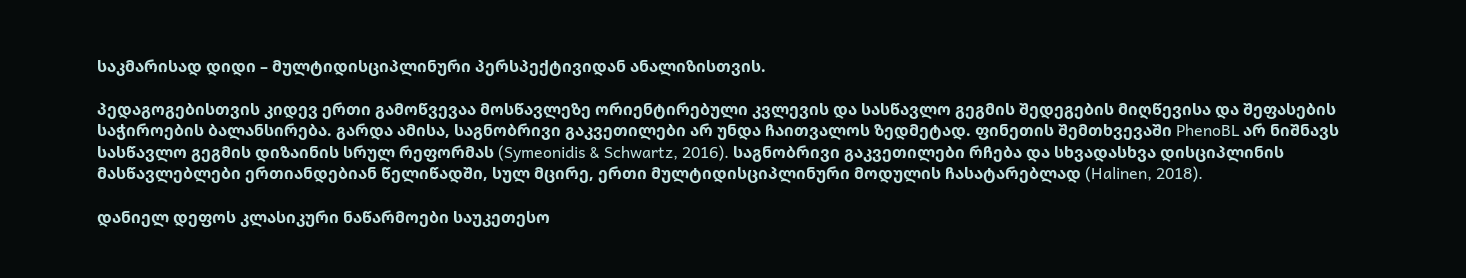საკმარისად დიდი – მულტიდისციპლინური პერსპექტივიდან ანალიზისთვის.

პედაგოგებისთვის კიდევ ერთი გამოწვევაა მოსწავლეზე ორიენტირებული კვლევის და სასწავლო გეგმის შედეგების მიღწევისა და შეფასების საჭიროების ბალანსირება. გარდა ამისა, საგნობრივი გაკვეთილები არ უნდა ჩაითვალოს ზედმეტად. ფინეთის შემთხვევაში PhenoBL არ ნიშნავს სასწავლო გეგმის დიზაინის სრულ რეფორმას (Symeonidis & Schwartz, 2016). საგნობრივი გაკვეთილები რჩება და სხვადასხვა დისციპლინის მასწავლებლები ერთიანდებიან წელიწადში, სულ მცირე, ერთი მულტიდისციპლინური მოდულის ჩასატარებლად (Halinen, 2018).

დანიელ დეფოს კლასიკური ნაწარმოები საუკეთესო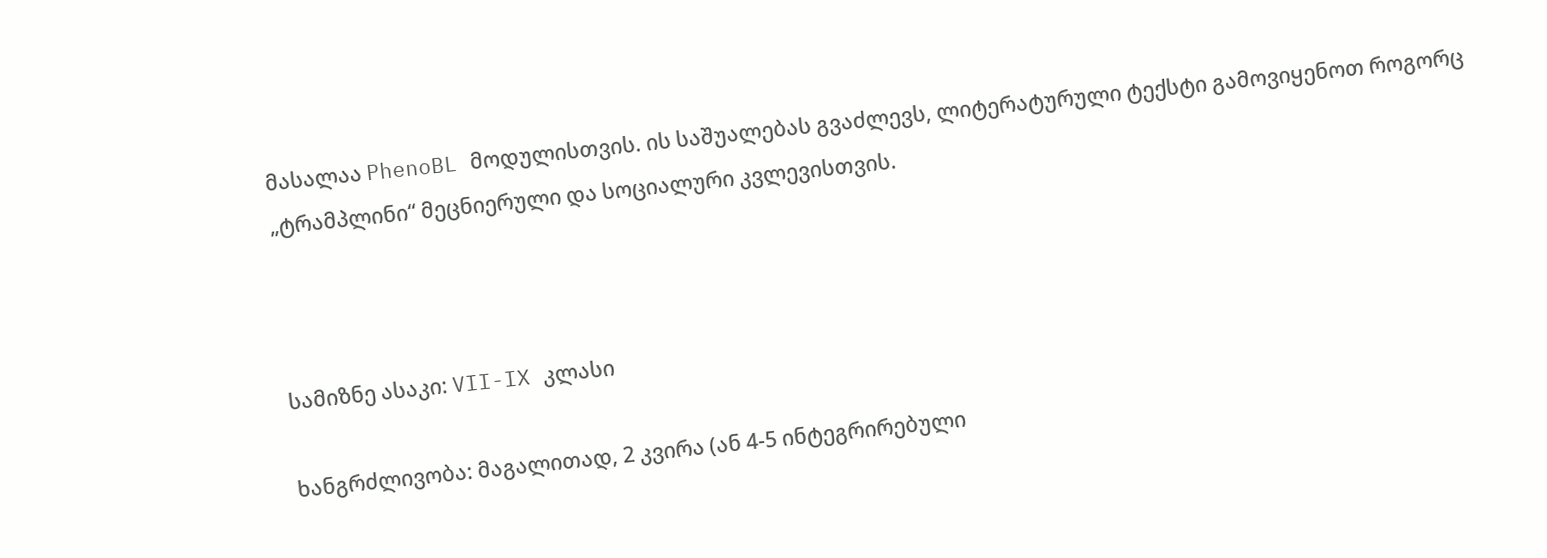მასალაა PhenoBL მოდულისთვის. ის საშუალებას გვაძლევს, ლიტერატურული ტექსტი გამოვიყენოთ როგორც „ტრამპლინი“ მეცნიერული და სოციალური კვლევისთვის.



სამიზნე ასაკი: VII-IX კლასი

ხანგრძლივობა: მაგალითად, 2 კვირა (ან 4-5 ინტეგრირებული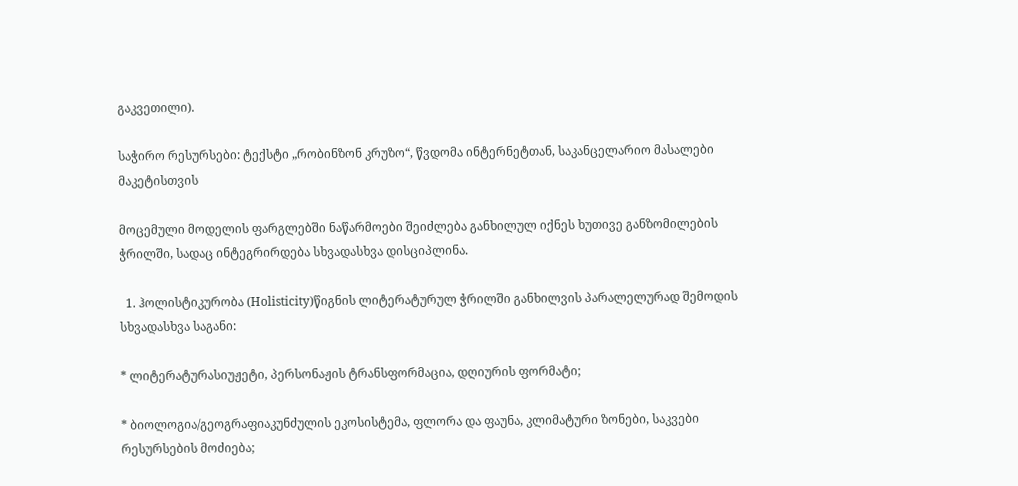გაკვეთილი).

საჭირო რესურსები: ტექსტი „რობინზონ კრუზო“, წვდომა ინტერნეტთან, საკანცელარიო მასალები მაკეტისთვის

მოცემული მოდელის ფარგლებში ნაწარმოები შეიძლება განხილულ იქნეს ხუთივე განზომილების ჭრილში, სადაც ინტეგრირდება სხვადასხვა დისციპლინა.

  1. ჰოლისტიკურობა (Holisticity)წიგნის ლიტერატურულ ჭრილში განხილვის პარალელურად შემოდის სხვადასხვა საგანი:

* ლიტერატურასიუჟეტი, პერსონაჟის ტრანსფორმაცია, დღიურის ფორმატი;

* ბიოლოგია/გეოგრაფიაკუნძულის ეკოსისტემა, ფლორა და ფაუნა, კლიმატური ზონები, საკვები რესურსების მოძიება;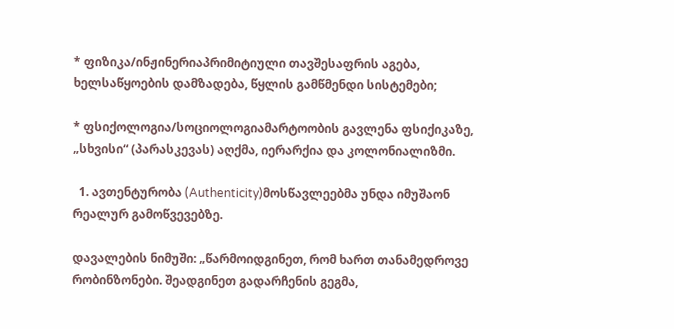* ფიზიკა/ინჟინერიაპრიმიტიული თავშესაფრის აგება, ხელსაწყოების დამზადება, წყლის გამწმენდი სისტემები;

* ფსიქოლოგია/სოციოლოგიამარტოობის გავლენა ფსიქიკაზე, „სხვისი“ (პარასკევას) აღქმა, იერარქია და კოლონიალიზმი.

  1. ავთენტურობა (Authenticity)მოსწავლეებმა უნდა იმუშაონ რეალურ გამოწვევებზე.

დავალების ნიმუში: „წარმოიდგინეთ, რომ ხართ თანამედროვე რობინზონები. შეადგინეთ გადარჩენის გეგმა,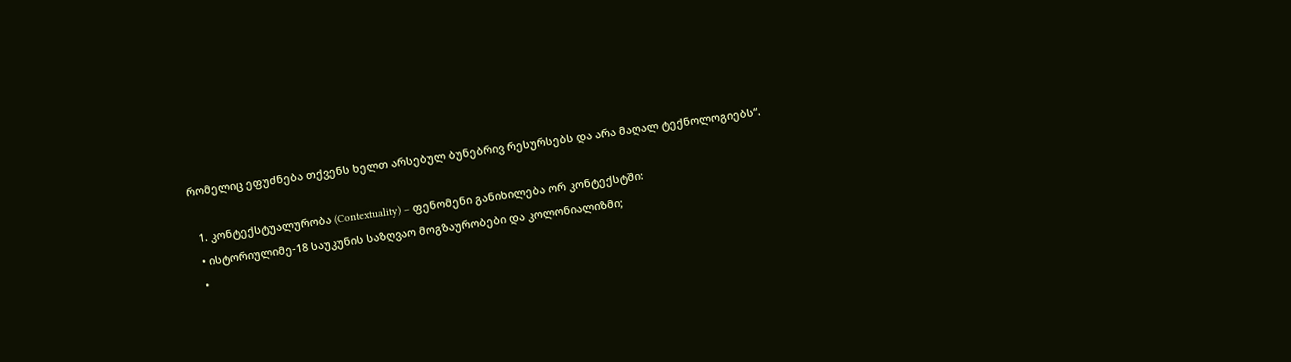რომელიც ეფუძნება თქვენს ხელთ არსებულ ბუნებრივ რესურსებს და არა მაღალ ტექნოლოგიებს“.

  1. კონტექსტუალურობა (Contextuality) – ფენომენი განიხილება ორ კონტექსტში:
  • ისტორიულიმე-18 საუკუნის საზღვაო მოგზაურობები და კოლონიალიზმი;
  •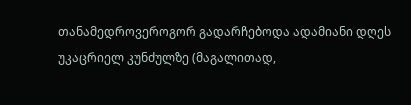თანამედროვეროგორ გადარჩებოდა ადამიანი დღეს უკაცრიელ კუნძულზე (მაგალითად,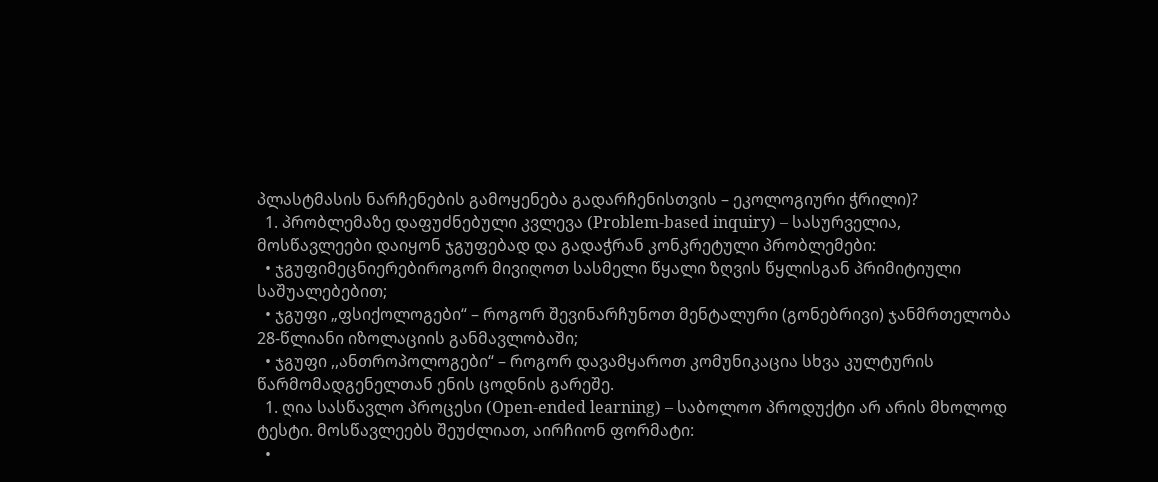პლასტმასის ნარჩენების გამოყენება გადარჩენისთვის – ეკოლოგიური ჭრილი)?
  1. პრობლემაზე დაფუძნებული კვლევა (Problem-based inquiry) – სასურველია, მოსწავლეები დაიყონ ჯგუფებად და გადაჭრან კონკრეტული პრობლემები:
  • ჯგუფიმეცნიერებიროგორ მივიღოთ სასმელი წყალი ზღვის წყლისგან პრიმიტიული საშუალებებით;
  • ჯგუფი „ფსიქოლოგები“ – როგორ შევინარჩუნოთ მენტალური (გონებრივი) ჯანმრთელობა 28-წლიანი იზოლაციის განმავლობაში;
  • ჯგუფი ,,ანთროპოლოგები“ – როგორ დავამყაროთ კომუნიკაცია სხვა კულტურის წარმომადგენელთან ენის ცოდნის გარეშე.
  1. ღია სასწავლო პროცესი (Open-ended learning) – საბოლოო პროდუქტი არ არის მხოლოდ ტესტი. მოსწავლეებს შეუძლიათ, აირჩიონ ფორმატი:
  •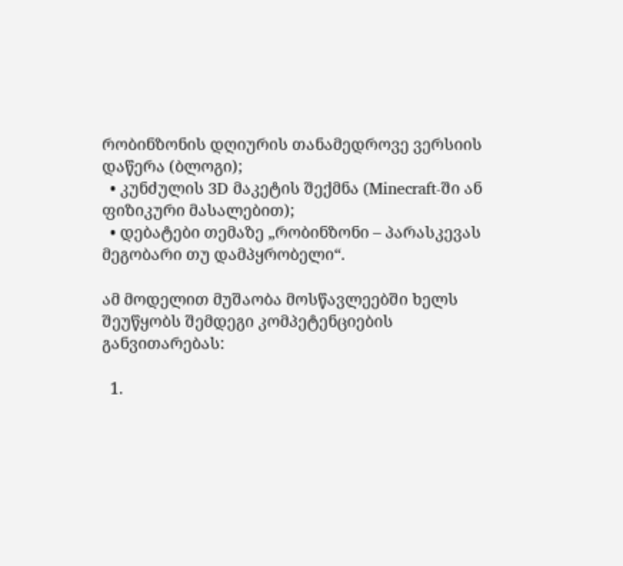რობინზონის დღიურის თანამედროვე ვერსიის დაწერა (ბლოგი);
  • კუნძულის 3D მაკეტის შექმნა (Minecraft-ში ან ფიზიკური მასალებით);
  • დებატები თემაზე „რობინზონი – პარასკევას მეგობარი თუ დამპყრობელი“.

ამ მოდელით მუშაობა მოსწავლეებში ხელს შეუწყობს შემდეგი კომპეტენციების განვითარებას:

  1.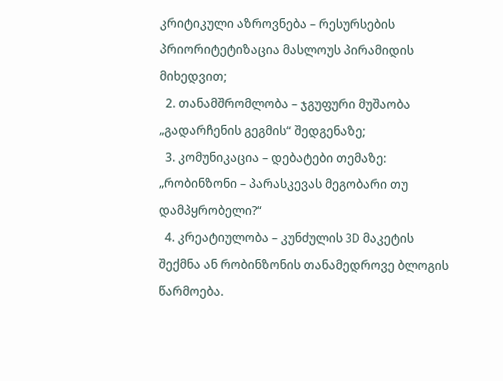კრიტიკული აზროვნება – რესურსების პრიორიტეტიზაცია მასლოუს პირამიდის მიხედვით;
  2. თანამშრომლობა – ჯგუფური მუშაობა „გადარჩენის გეგმის“ შედგენაზე;
  3. კომუნიკაცია – დებატები თემაზე: „რობინზონი – პარასკევას მეგობარი თუ დამპყრობელი?“
  4. კრეატიულობა – კუნძულის 3D მაკეტის შექმნა ან რობინზონის თანამედროვე ბლოგის წარმოება.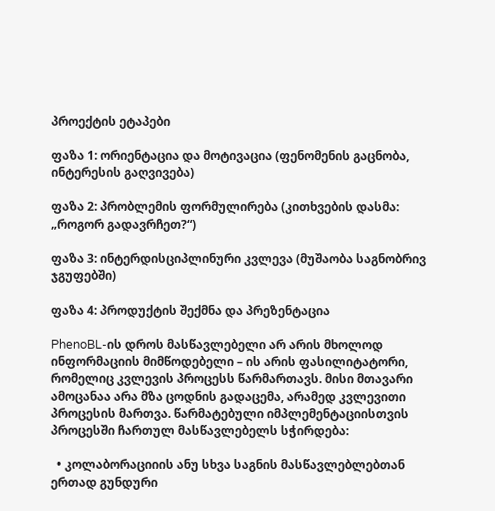პროექტის ეტაპები

ფაზა 1: ორიენტაცია და მოტივაცია (ფენომენის გაცნობა, ინტერესის გაღვივება)

ფაზა 2: პრობლემის ფორმულირება (კითხვების დასმა: „როგორ გადავრჩეთ?“)

ფაზა 3: ინტერდისციპლინური კვლევა (მუშაობა საგნობრივ ჯგუფებში)

ფაზა 4: პროდუქტის შექმნა და პრეზენტაცია

PhenoBL-ის დროს მასწავლებელი არ არის მხოლოდ ინფორმაციის მიმწოდებელი – ის არის ფასილიტატორი, რომელიც კვლევის პროცესს წარმართავს. მისი მთავარი ამოცანაა არა მზა ცოდნის გადაცემა, არამედ კვლევითი პროცესის მართვა. წარმატებული იმპლემენტაციისთვის პროცესში ჩართულ მასწავლებელს სჭირდება:

  • კოლაბორაციიის ანუ სხვა საგნის მასწავლებლებთან ერთად გუნდური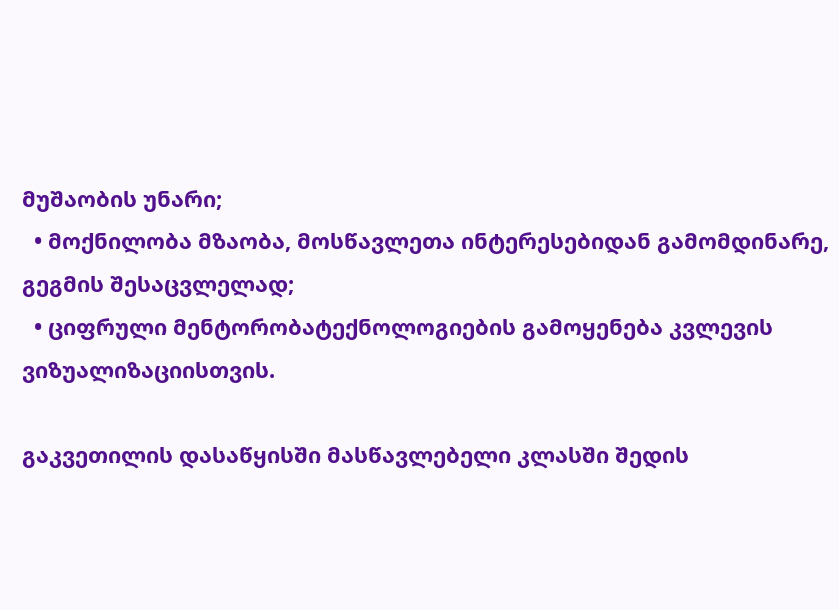მუშაობის უნარი;
  • მოქნილობა მზაობა, მოსწავლეთა ინტერესებიდან გამომდინარე, გეგმის შესაცვლელად;
  • ციფრული მენტორობატექნოლოგიების გამოყენება კვლევის ვიზუალიზაციისთვის.

გაკვეთილის დასაწყისში მასწავლებელი კლასში შედის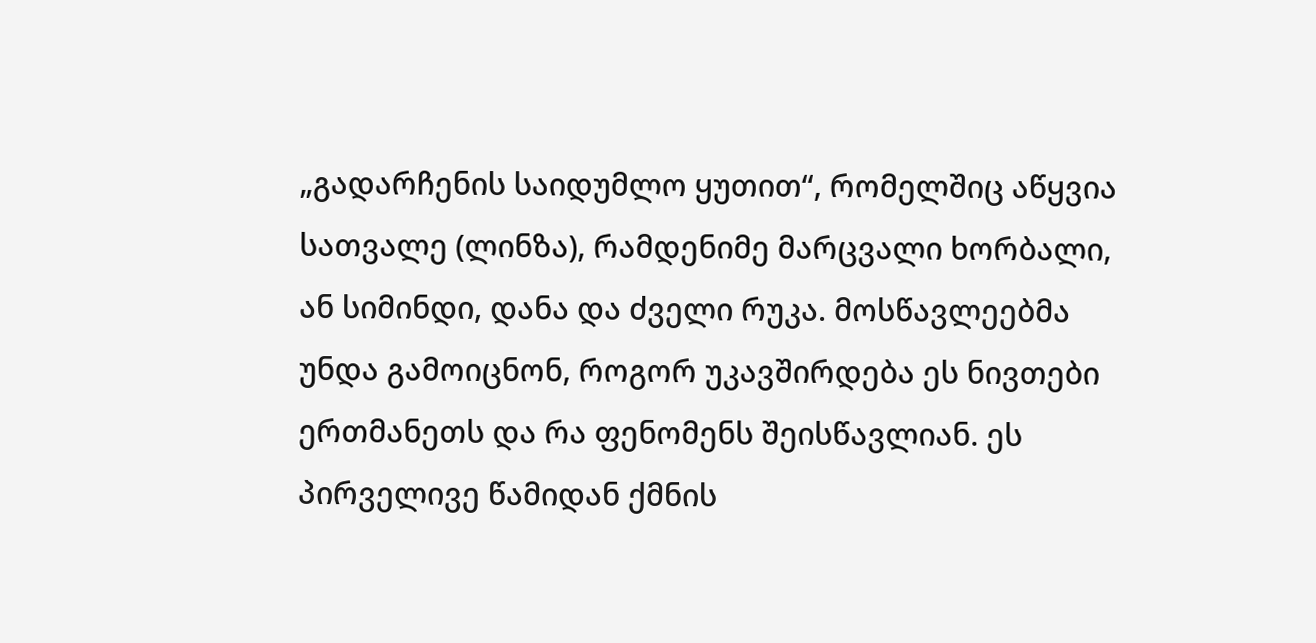„გადარჩენის საიდუმლო ყუთით“, რომელშიც აწყვია სათვალე (ლინზა), რამდენიმე მარცვალი ხორბალი, ან სიმინდი, დანა და ძველი რუკა. მოსწავლეებმა უნდა გამოიცნონ, როგორ უკავშირდება ეს ნივთები ერთმანეთს და რა ფენომენს შეისწავლიან. ეს პირველივე წამიდან ქმნის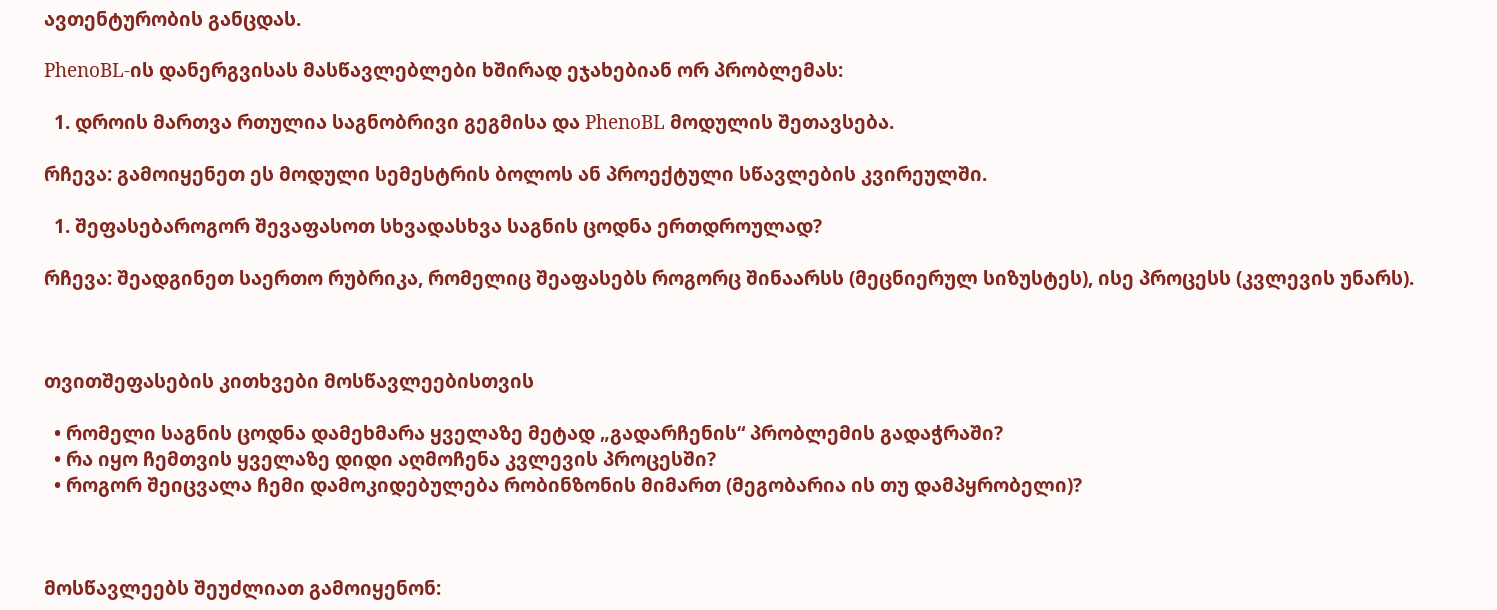ავთენტურობის განცდას.

PhenoBL-ის დანერგვისას მასწავლებლები ხშირად ეჯახებიან ორ პრობლემას:

  1. დროის მართვა რთულია საგნობრივი გეგმისა და PhenoBL მოდულის შეთავსება.

რჩევა: გამოიყენეთ ეს მოდული სემესტრის ბოლოს ან პროექტული სწავლების კვირეულში.

  1. შეფასებაროგორ შევაფასოთ სხვადასხვა საგნის ცოდნა ერთდროულად?

რჩევა: შეადგინეთ საერთო რუბრიკა, რომელიც შეაფასებს როგორც შინაარსს (მეცნიერულ სიზუსტეს), ისე პროცესს (კვლევის უნარს).



თვითშეფასების კითხვები მოსწავლეებისთვის

  • რომელი საგნის ცოდნა დამეხმარა ყველაზე მეტად „გადარჩენის“ პრობლემის გადაჭრაში?
  • რა იყო ჩემთვის ყველაზე დიდი აღმოჩენა კვლევის პროცესში?
  • როგორ შეიცვალა ჩემი დამოკიდებულება რობინზონის მიმართ (მეგობარია ის თუ დამპყრობელი)?



მოსწავლეებს შეუძლიათ გამოიყენონ: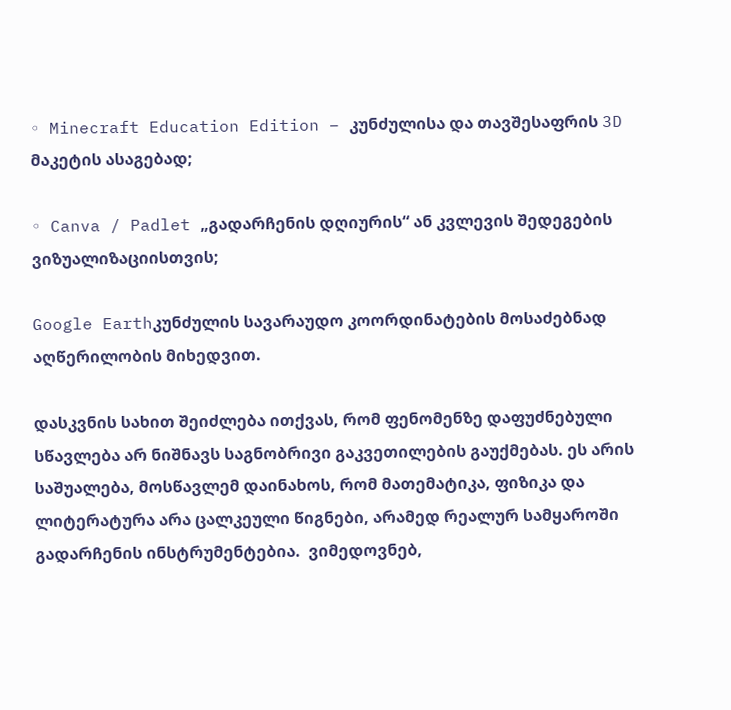◦ Minecraft Education Edition – კუნძულისა და თავშესაფრის 3D მაკეტის ასაგებად;

◦ Canva / Padlet „გადარჩენის დღიურის“ ან კვლევის შედეგების ვიზუალიზაციისთვის;

Google Earthკუნძულის სავარაუდო კოორდინატების მოსაძებნად აღწერილობის მიხედვით.

დასკვნის სახით შეიძლება ითქვას, რომ ფენომენზე დაფუძნებული სწავლება არ ნიშნავს საგნობრივი გაკვეთილების გაუქმებას. ეს არის საშუალება, მოსწავლემ დაინახოს, რომ მათემატიკა, ფიზიკა და ლიტერატურა არა ცალკეული წიგნები, არამედ რეალურ სამყაროში გადარჩენის ინსტრუმენტებია.  ვიმედოვნებ,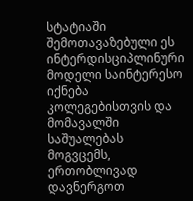სტატიაში შემოთავაზებული ეს ინტერდისციპლინური მოდელი საინტერესო იქნება კოლეგებისთვის და მომავალში საშუალებას მოგვცემს, ერთობლივად დავნერგოთ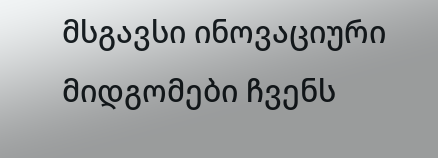მსგავსი ინოვაციური მიდგომები ჩვენს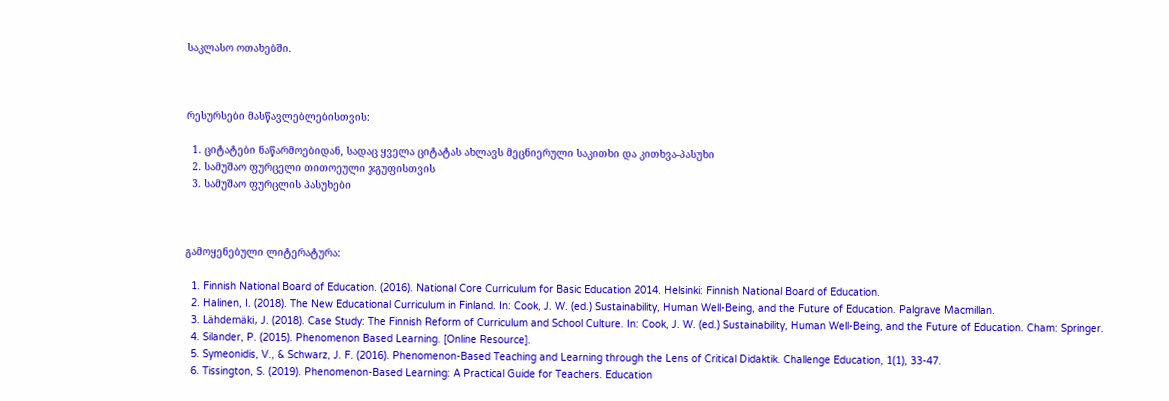საკლასო ოთახებში.



რესურსები მასწავლებლებისთვის:

  1. ციტატები ნაწარმოებიდან, სადაც ყველა ციტატას ახლავს მეცნიერული საკითხი და კითხვა-პასუხი
  2. სამუშაო ფურცელი თითოეული ჯგუფისთვის
  3. სამუშაო ფურცლის პასუხები



გამოყენებული ლიტერატურა:

  1. Finnish National Board of Education. (2016). National Core Curriculum for Basic Education 2014. Helsinki: Finnish National Board of Education.
  2. Halinen, I. (2018). The New Educational Curriculum in Finland. In: Cook, J. W. (ed.) Sustainability, Human Well-Being, and the Future of Education. Palgrave Macmillan.
  3. Lähdemäki, J. (2018). Case Study: The Finnish Reform of Curriculum and School Culture. In: Cook, J. W. (ed.) Sustainability, Human Well-Being, and the Future of Education. Cham: Springer.
  4. Silander, P. (2015). Phenomenon Based Learning. [Online Resource].
  5. Symeonidis, V., & Schwarz, J. F. (2016). Phenomenon-Based Teaching and Learning through the Lens of Critical Didaktik. Challenge Education, 1(1), 33-47.
  6. Tissington, S. (2019). Phenomenon-Based Learning: A Practical Guide for Teachers. Education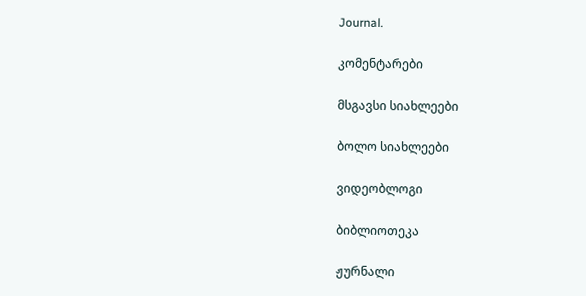Journal.

კომენტარები

მსგავსი სიახლეები

ბოლო სიახლეები

ვიდეობლოგი

ბიბლიოთეკა

ჟურნალი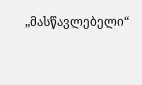„მასწავლებელი“